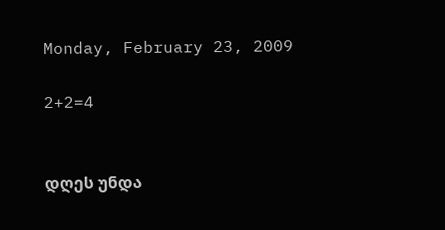Monday, February 23, 2009

2+2=4


დღეს უნდა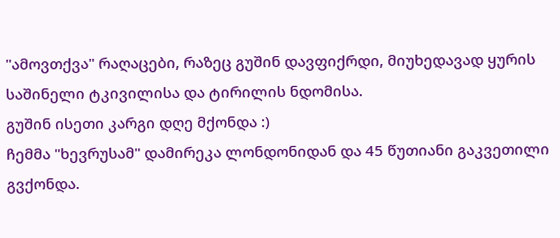"ამოვთქვა" რაღაცები, რაზეც გუშინ დავფიქრდი, მიუხედავად ყურის საშინელი ტკივილისა და ტირილის ნდომისა.
გუშინ ისეთი კარგი დღე მქონდა :)
ჩემმა "ხევრუსამ" დამირეკა ლონდონიდან და 45 წუთიანი გაკვეთილი გვქონდა.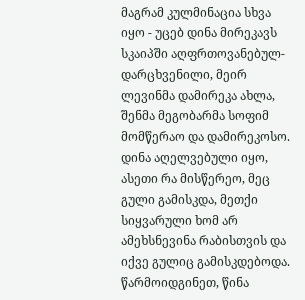მაგრამ კულმინაცია სხვა იყო - უცებ დინა მირეკავს სკაიპში აღფრთოვანებულ-დარცხვენილი, მეირ ლევინმა დამირეკა ახლა, შენმა მეგობარმა სოფიმ მომწერაო და დამირეკოსო. დინა აღელვებული იყო, ასეთი რა მისწერეო, მეც გული გამისკდა, მეთქი სიყვარული ხომ არ ამეხსნევინა რაბისთვის და იქვე გულიც გამისკდებოდა. წარმოიდგინეთ, წინა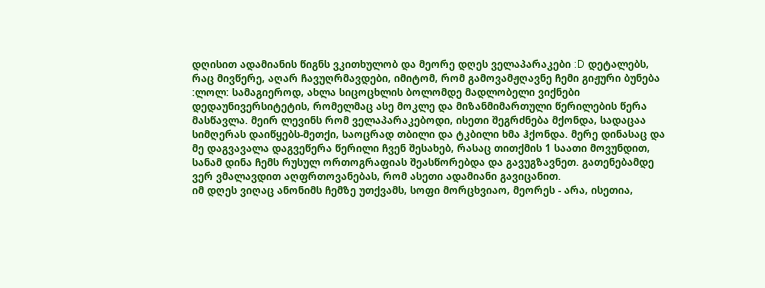დღისით ადამიანის წიგნს ვკითხულობ და მეორე დღეს ველაპარაკები :D დეტალებს, რაც მივწერე, აღარ ჩავუღრმავდები, იმიტომ, რომ გამოვამჟღავნე ჩემი გიჟური ბუნება :ლოლ: სამაგიეროდ, ახლა სიცოცხლის ბოლომდე მადლობელი ვიქნები დედაუნივერსიტეტის, რომელმაც ასე მოკლე და მიზანმიმართული წერილების წერა მასწავლა. მეირ ლევინს რომ ველაპარაკებოდი, ისეთი შეგრძნება მქონდა, სადაცაა სიმღერას დაიწყებს-მეთქი, საოცრად თბილი და ტკბილი ხმა ჰქონდა. მერე დინასაც და მე დაგვავალა დაგვეწერა წერილი ჩვენ შესახებ, რასაც თითქმის 1 საათი მოვუნდით, სანამ დინა ჩემს რუსულ ორთოგრაფიას შეასწორებდა და გავუგზავნეთ. გათენებამდე ვერ ვმალავდით აღფრთოვანებას, რომ ასეთი ადამიანი გავიცანით.
იმ დღეს ვიღაც ანონიმს ჩემზე უთქვამს, სოფი მორცხვიაო, მეორეს - არა, ისეთია,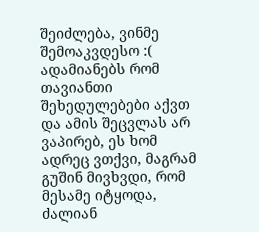შეიძლება, ვინმე შემოაკვდესო :( ადამიანებს რომ თავიანთი შეხედულებები აქვთ და ამის შეცვლას არ ვაპირებ, ეს ხომ ადრეც ვთქვი, მაგრამ გუშინ მივხვდი, რომ მესამე იტყოდა, ძალიან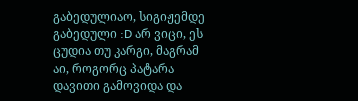გაბედულიაო, სიგიჟემდე გაბედული :D არ ვიცი, ეს ცუდია თუ კარგი, მაგრამ აი, როგორც პატარა დავითი გამოვიდა და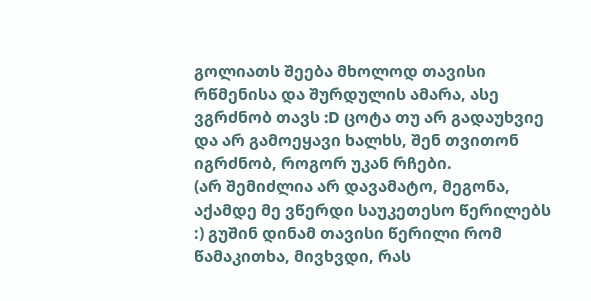გოლიათს შეება მხოლოდ თავისი რწმენისა და შურდულის ამარა, ასე ვგრძნობ თავს :D ცოტა თუ არ გადაუხვიე და არ გამოეყავი ხალხს, შენ თვითონ იგრძნობ, როგორ უკან რჩები.
(არ შემიძლია არ დავამატო, მეგონა, აქამდე მე ვწერდი საუკეთესო წერილებს :) გუშინ დინამ თავისი წერილი რომ წამაკითხა, მივხვდი, რას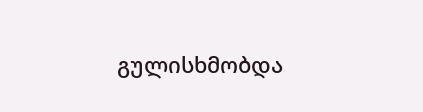გულისხმობდა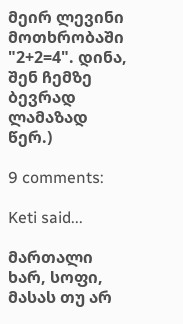მეირ ლევინი მოთხრობაში "2+2=4". დინა, შენ ჩემზე ბევრად ლამაზად წერ.)

9 comments:

Keti said...

მართალი ხარ, სოფი, მასას თუ არ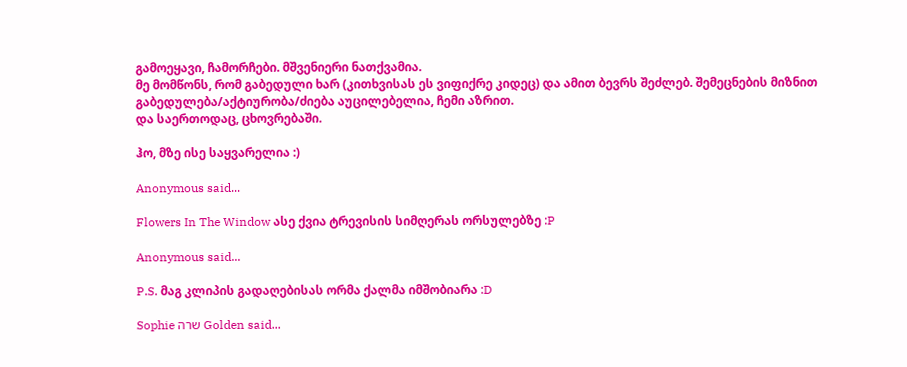გამოეყავი, ჩამორჩები. მშვენიერი ნათქვამია.
მე მომწონს, რომ გაბედული ხარ (კითხვისას ეს ვიფიქრე კიდეც) და ამით ბევრს შეძლებ. შემეცნების მიზნით გაბედულება/აქტიურობა/ძიება აუცილებელია, ჩემი აზრით.
და საერთოდაც, ცხოვრებაში.

ჰო, მზე ისე საყვარელია :)

Anonymous said...

Flowers In The Window ასე ქვია ტრევისის სიმღერას ორსულებზე :P

Anonymous said...

P.S. მაგ კლიპის გადაღებისას ორმა ქალმა იმშობიარა :D

Sophie שרה Golden said...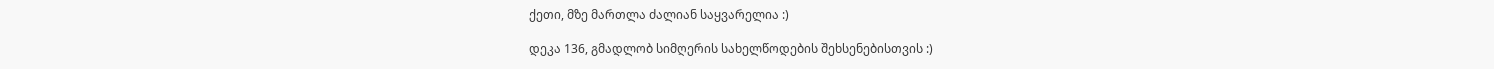ქეთი, მზე მართლა ძალიან საყვარელია :)

დეკა 136, გმადლობ სიმღერის სახელწოდების შეხსენებისთვის :)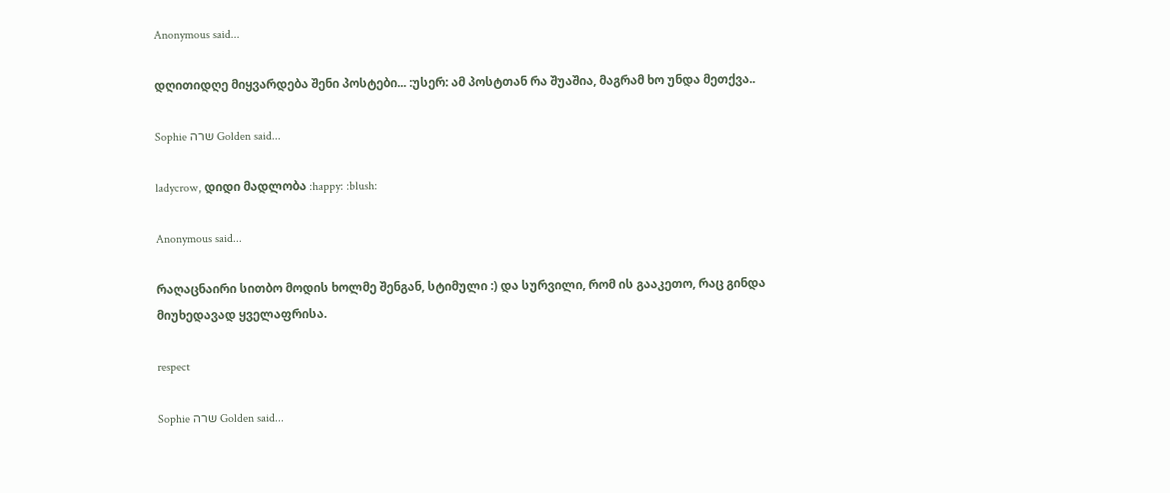Anonymous said...

დღითიდღე მიყვარდება შენი პოსტები... :უსერ: ამ პოსტთან რა შუაშია, მაგრამ ხო უნდა მეთქვა..

Sophie שרה Golden said...

ladycrow, დიდი მადლობა :happy: :blush:

Anonymous said...

რაღაცნაირი სითბო მოდის ხოლმე შენგან, სტიმული :) და სურვილი, რომ ის გააკეთო, რაც გინდა მიუხედავად ყველაფრისა.

respect

Sophie שרה Golden said...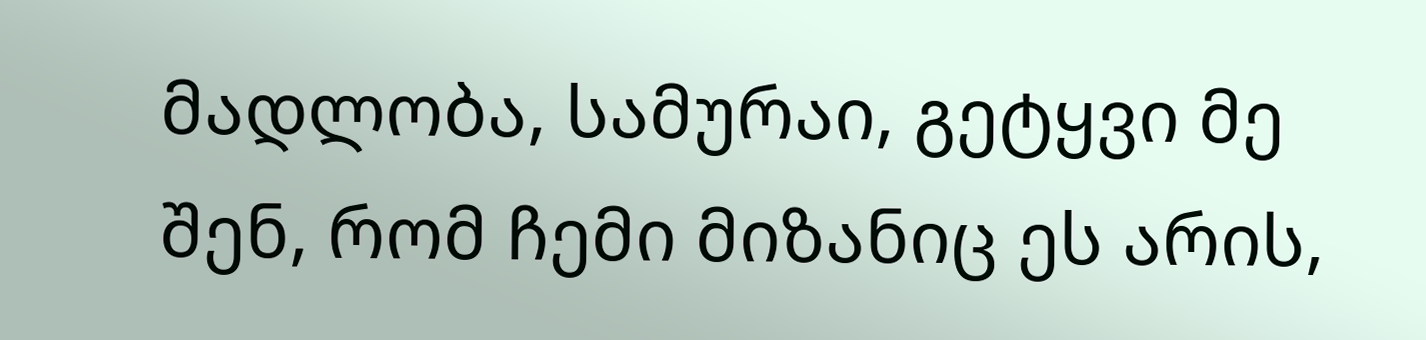მადლობა, სამურაი, გეტყვი მე შენ, რომ ჩემი მიზანიც ეს არის,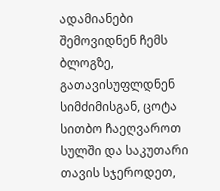ადამიანები შემოვიდნენ ჩემს ბლოგზე, გათავისუფლდნენ სიმძიმისგან, ცოტა სითბო ჩაეღვაროთ სულში და საკუთარი თავის სჯეროდეთ,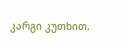კარგი კუთხით.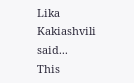Lika Kakiashvili said...
This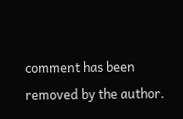comment has been removed by the author.